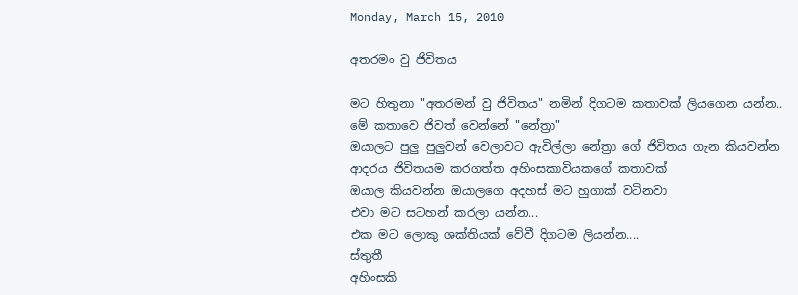Monday, March 15, 2010

අතරමං වු ජිවිතය

මට හිතුනා "අතරමන් වු ජිවිතය" නමින් දිගටම කතාවක් ලියගෙන යන්න..
මේ කතාවෙ ජිවත් වෙන්නේ "නේත්‍රා"
ඔයාලට පුලු පුලුවන් වෙලාවට ඇවිල්ලා නේත්‍රා ගේ ජිවිතය ගැන කියවන්න
ආදරය ජිවිතයම කරගත්ත අහිංසකාවියකගේ කතාවක්
ඔයාල කියවන්න ඔයාලගෙ අදහස් මට හුගාක් වටිනවා
එවා මට සටහන් කරලා යන්න...
එක මට ලොකු ශක්තියක් වේවී දිගටම ලියන්න....
ස්තුතී
අහිංසකි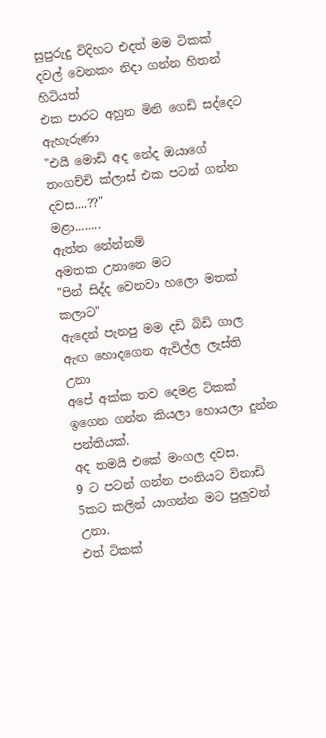සුපුරුදු විදිහට එදත් මම ටිකක් දවල් වෙනකං නිදා ගන්න හිතන් හිටියත්
එක පාරට අහුන මිනි ගෙඩි සද්දෙට ඇහැරුණා
"එයී මොඩි අද නේද ඔයාගේ තංගච්චි ක්ලාස් එක පටන් ගන්න දවස....??"
මළා........
ඇත්ත නේන්නම්
අමතක උනානෙ මට
"පින් සිද්ද වෙනවා හලො මතක් කලාට"
ඇදෙන් පැනපු මම දඩි බිඩි ගාල ඇඟ හොදගෙන ඇවිල්ල ලැස්ති උනා
අපේ අක්ක තව දෙමළ ටිකක් ඉගෙන ගන්න කියලා හොයලා දුන්න පන්තියක්.
අද තමයි එකේ මංගල දවස.
9 ට පටන් ගන්න පංතියට විනාඩි 5කට කලින් යාගන්න මට පුලුවන් උනා.
එත් ටිකක්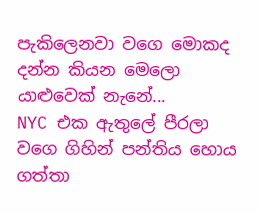පැකිලෙනවා වගෙ මොකද දන්න කියන මෙලො යාළුවෙක් නැනේ...
NYC එක ඇතුලේ පීරලා වගෙ ගිහින් පන්තිය හොය ගත්තා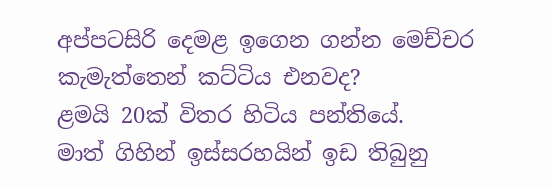අප්පටසිරි දෙමළ ඉගෙන ගන්න මෙච්චර කැමැත්තෙන් කට්ටිය එනවද?
ළමයි 20ක් විතර හිටිය පන්තියේ.
මාත් ගිහින් ඉස්සරහයින් ඉඩ තිබුනු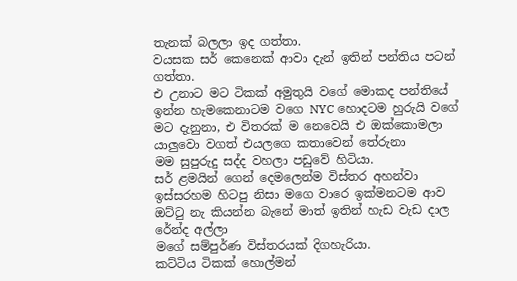තැනක් බලලා ඉද ගත්තා.
වයසක සර් කෙනෙක් ආවා දැන් ඉතින් පන්තිය පටන් ගත්තා.
එ උනාට මට ටිකක් අමුතුයි වගේ මොකද පන්තියේ ඉන්න හැමකෙනාටම වගෙ NYC හොදටම හුරුයි වගේ මට දැනුනා, එ විතරක් ම නෙවෙයි එ ඔක්කොමලා යාලුවො වගත් එයලගෙ කතාවෙන් තේරුනා
මම සුපුරුදු සද්ද වහලා පඩුවේ හිටියා.
සර් ළමයින් ගෙන් දෙමලෙන්ම විස්තර අහන්වා
ඉස්සරහම හිටපු නිසා මගෙ වාරෙ ඉක්මනටම ආව
ඔට්ටු නැ කියන්න බැනේ මාත් ඉතින් හැඩ වැඩ දාල රේන්ද අල්ලා
මගේ සම්පුර්ණ විස්තරයක් දිගහැරියා.
කට්ටිය ටිකක් හොල්මන්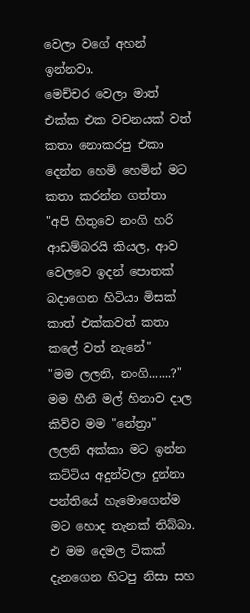වෙලා වගේ අහන් ඉන්නවා.
මෙච්චර වෙලා මාත් එක්ක එක වචනයක් වත් කතා නොකරපු එකා දෙන්න හෙමි හෙමින් මට කතා කරන්න ගත්තා
"අපි හිතුවෙ නංගි හරි ආඩම්බරයි කියල, ආව වෙලවෙ ඉදන් පොතක් බදාගෙන හිටියා මිසක් කාත් එක්කවත් කතා කලේ වත් නැනේ"
"මම ලලනි, නංගි.......?"
මම හීනී මල් හිනාව දාල කිව්ව මම "නේත්‍රා"
ලලනි අක්කා මට ඉන්න කට්ටිය අදුන්වලා දුන්නා
පන්තියේ හැමොගෙන්ම මට හොද තැනක් තිබ්බා.
එ මම දෙමල ටිකක් දැනගෙන හිටපු නිසා සහ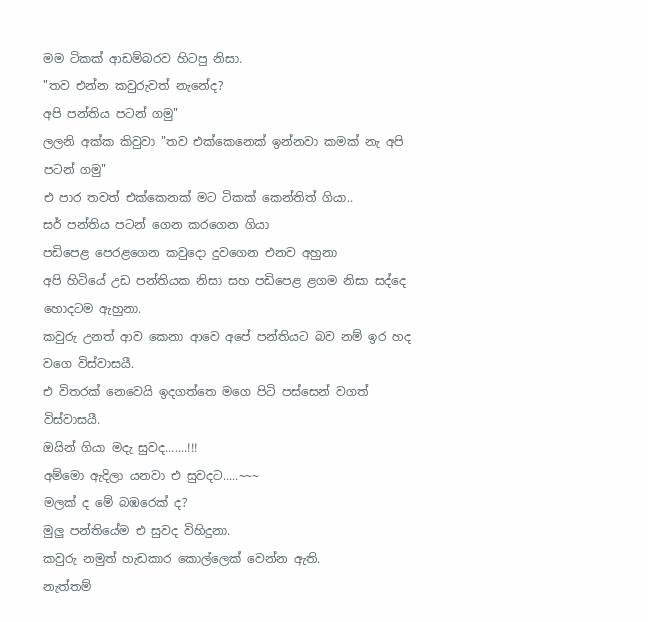මම ටිකක් ආඩම්බරව හිටපු නිසා.
"තව එන්න කවුරුවත් නැනේද?
අපි පන්තිය පටන් ගමු"
ලලනි අක්ක කිවුවා "තව එක්කෙනෙක් ඉන්නවා කමක් නැ අපි පටන් ගමු"
එ පාර තවත් එක්කෙනක් මට ටිකක් කෙන්තිත් ගියා..
සර් පන්තිය පටන් ගෙන කරගෙන ගියා
පඩිපෙළ පෙරළගෙන කවුදො දුවගෙන එනව අහුනා
අපි හිටියේ උඩ පන්තියක නිසා සහ පඩිපෙළ ළගම නිසා සද්දෙ හොදටම ඇහුනා.
කවුරු උනත් ආව කෙනා ආවෙ අපේ පන්තියට බව නම් ඉර හද වගෙ විස්වාසයී.
එ විතරක් නෙවෙයි ඉදගත්තෙ මගෙ පිටි පස්සෙන් වගත් විස්වාසයී.
ඔයින් ගියා මදැ සුවද.......!!!
අම්මො ඇදිලා යනවා එ සුවදට.....~~~
මලක් ද මේ බඹරෙක් ද?
මුලු පන්තියේම එ සුවද විහිදුනා.
කවුරු නමුත් හැඩකාර කොල්ලෙක් වෙන්න ඇති.
නැත්තම්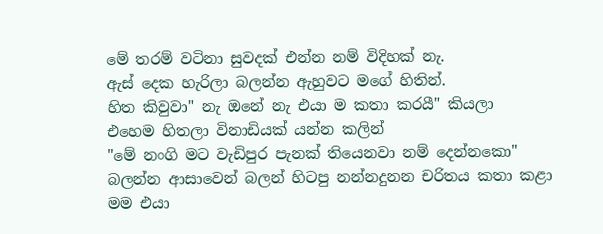මේ තරම් වටිනා සුවදක් එන්න නම් විදිහක් නැ.
ඇස් දෙක හැරිලා බලන්න ඇහුවට මගේ හිතින්.
හිත කිවුවා" නැ ඔනේ නැ එයා ම කතා කරයී" කියලා
එහෙම හිතලා විනාඩියක් යන්න කලින්
"මේ නංගි මට වැඩිපුර පැනක් තියෙනවා නම් දෙන්නකො"
බලන්න ආසාවෙන් බලන් හිටපු නන්නදුනන චරිතය කතා කළා
මම එයා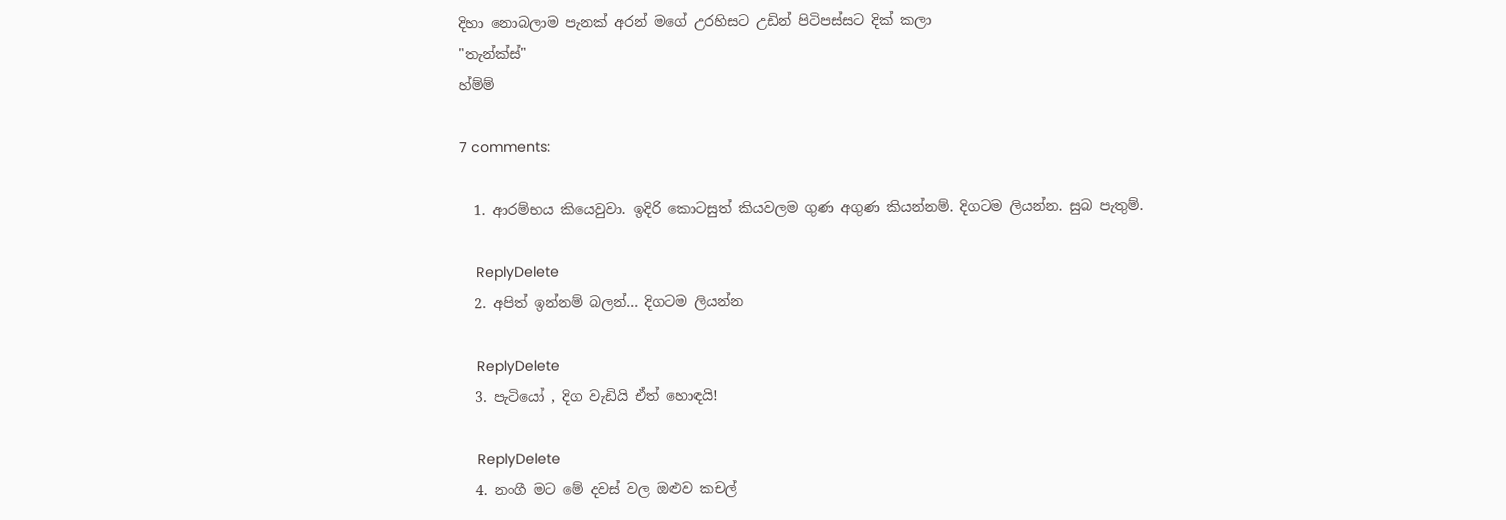දිහා නොබලාම පැනක් අරන් මගේ උරහිසට උඩින් පිටිපස්සට දික් කලා
"තැන්ක්ස්"
හ්ම්ම්

7 comments:

  1. ආරම්භය කියෙවුවා. ඉදිරි කොටසුත් කියවලම ගුණ අගුණ කියන්නම්. දිගටම ලියන්න. සුබ පැතුම්.

    ReplyDelete
  2. අපිත් ඉන්නම් බලන්... දිගටම ලියන්න

    ReplyDelete
  3. පැටියෝ , දිග වැඩියි ඒත් හොඳයි!

    ReplyDelete
  4. නංගී මට මේ දවස් වල ඔළුව කචල්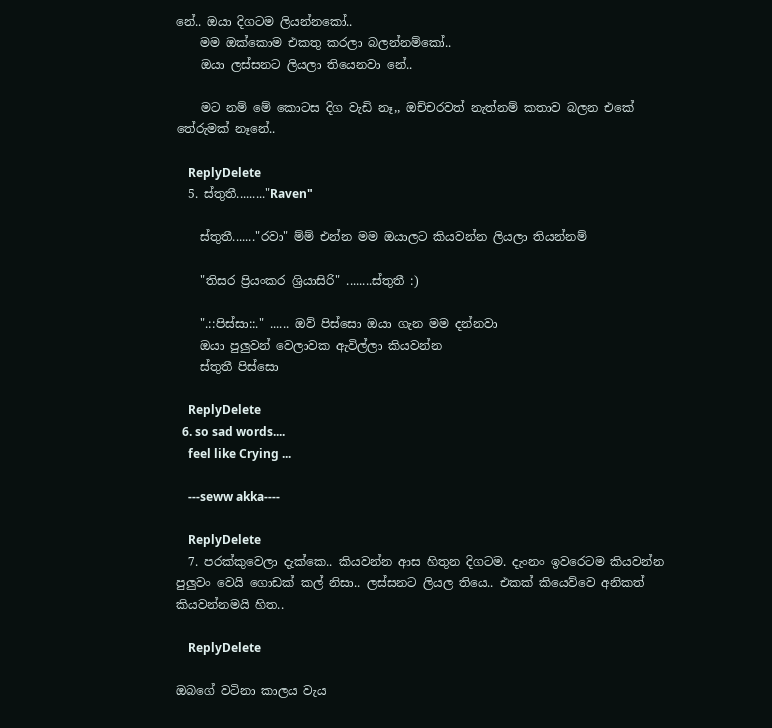නේ.. ඔයා දිගටම ලියන්නකෝ..
    මම ඔක්කොම එකතු කරලා බලන්නම්කෝ..
    ඔයා ලස්සනට ලියලා තියෙනවා නේ..

    මට නම් මේ කොටස දිග වැඩි නෑ,, ඔච්චරවත් නැත්නම් කතාව බලන එකේ තේරුමක් නෑනේ..

    ReplyDelete
  5. ස්තුතී........."Raven"

    ස්තුතී......."රවා" ම්ම් එන්න මම ඔයාලට කියවන්න ලියලා තියන්නම්

    "තිසර ප්‍රියංකර ශ්‍රියාසිරි" ........ස්තුතී :)

    ".::පිස්සා::." ...... ඔව් පිස්සො ඔයා ගැන මම දන්නවා
    ඔයා පුලුවන් වෙලාවක ඇවිල්ලා කියවන්න
    ස්තුතී පිස්සො

    ReplyDelete
  6. so sad words....
    feel like Crying ...

    ---seww akka----

    ReplyDelete
  7. පරක්කුවෙලා දැක්කෙ.. කියවන්න ආස හිතුන දිගටම. දැංනං ඉවරෙටම කියවන්න පුලුවං වෙයි ගොඩක් කල් නිසා.. ලස්සනට ලියල තියෙ.. එකක් කියෙව්වෙ අනිකත් කියවන්නමයි හිත..

    ReplyDelete

ඔබගේ වටිනා කාලය වැය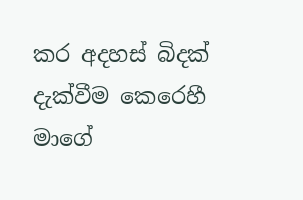කර අදහස් බිදක් දැක්වීම කෙරෙහී මාගේ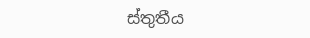ස්තුතීය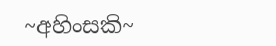~අහිංසකි~